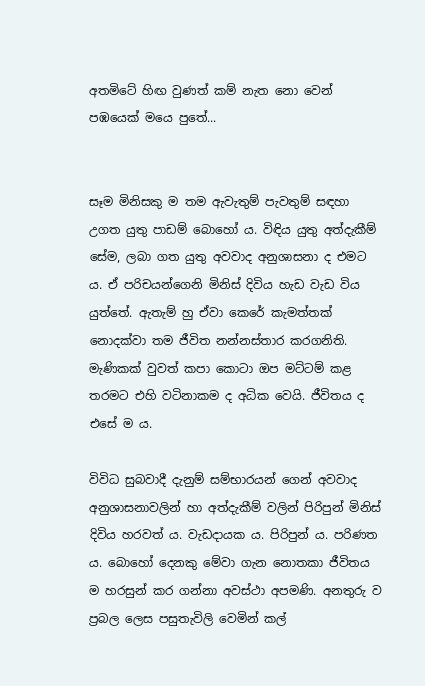අතමිටේ හිඟ වුණත් කම් නැත නො වෙන් පඹයෙක් මයෙ පුතේ...


සෑම මිනිසකු ම තම ඇවැතුම් පැවතුම් සඳහා උගත යුතු පාඩම් බොහෝ ය. විඳිය යුතු අත්දැකීම් සේම, ලබා ගත යුතු අවවාද අනුශාසනා ද එමට ය. ඒ පරිචයන්ගෙනි මිනිස් දිවිය හැඩ වැඩ විය යුත්තේ. ඇතැම් හු ඒවා කෙරේ කැමත්තක් නොදක්වා තම ජීවිත නන්නස්තාර කරගනිති. මැණිකක් වුවත් කපා කොටා ඔප මට්ටම් කළ තරමට එහි වටිනාකම ද අධික වෙයි. ජීවිතය ද එසේ ම ය.

විවිධ සුබවාදී දැනුම් සම්භාරයන් ගෙන් අවවාද අනුශාසනාවලින් හා අත්දැකීම් වලින් පිරිපුන් මිනිස් දිවිය හරවත් ය. වැඩදායක ය. පිරිපුන් ය. පරිණත ය. බොහෝ දෙනකු මේවා ගැන නොතකා ජීවිතය ම හරසුන් කර ගන්නා අවස්ථා අපමණි. අනතුරු ව ප්‍රබල ලෙස පසුතැවිලි වෙමින් කල්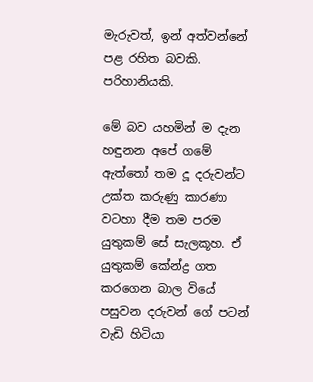මැරුවත්, ඉන් අත්වන්නේ පළ රහිත බවකි. පරිහානියකි.

මේ බව යහමින් ම දැන හඳුනන අපේ ගමේ ඇත්තෝ තම දූ දරුවන්ට උක්ත කරුණු කාරණා වටහා දීම තම පරම යුතුකම් සේ සැලකූහ. ඒ යුතුකම් කේන්ද්‍ර ගත කරගෙන බාල වියේ පසුවන දරුවන් ගේ පටන් වැඩි හිටියා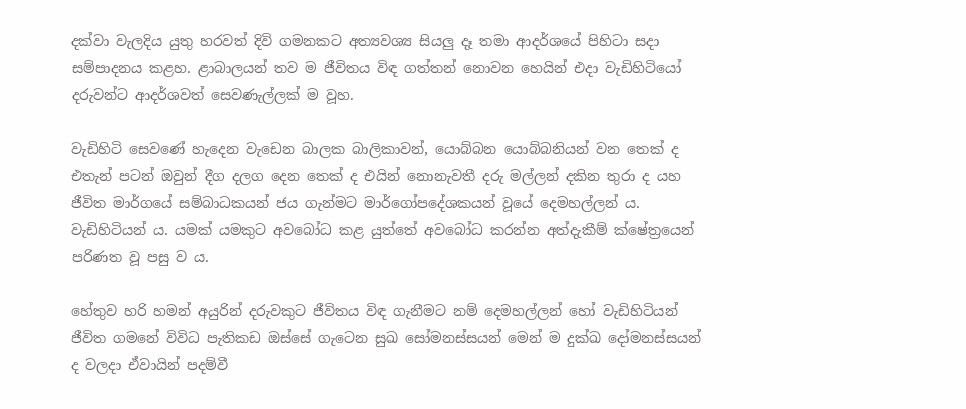දක්වා වැලදිය යුතු හරවත් දිවි ගමනකට අත්‍යවශ්‍ය සියලු දෑ තමා ආදර්ශයේ පිහිටා සදා සම්පාදනය කළහ. ළාබාලයන් තව ම ජීවිතය විඳ ගත්තන් නොවන හෙයින් එදා වැඩිහිටියෝ දරුවන්ට ආදර්ශවත් සෙවණැල්ලක් ම වූහ.

වැඩිහිටි සෙවණේ හැදෙන වැඩෙන බාලක බාලිකාවන්, යොබ්බන යොබ්බනියන් වන තෙක් ද එතැන් පටන් ඔවුන් දීග දලග දෙන තෙක් ද එයින් නොනැවතී දරු මල්ලන් දකින තුරා ද යහ ජීවිත මාර්ගයේ සම්බාධකයන් ජය ගැන්මට මාර්ගෝපදේශකයන් වූයේ දෙමහල්ලන් ය. වැඩිහිටියන් ය. යමක් යමකුට අවබෝධ කළ යුත්තේ අවබෝධ කරන්න අත්දැකීම් ක්ෂේත්‍රයෙන් පරිණත වූ පසු ව ය.

හේතුව හරි හමන් අයුරින් දරුවකුට ජීවිතය විඳ ගැනීමට නම් දෙමහල්ලන් හෝ වැඩිහිටියන් ජීවිත ගමනේ විවිධ පැතිකඩ ඔස්සේ ගැටෙන සුඛ සෝමනස්සයන් මෙන් ම දුක්ඛ දෝමනස්සයන් ද වලදා ඒවායින් පදම්වී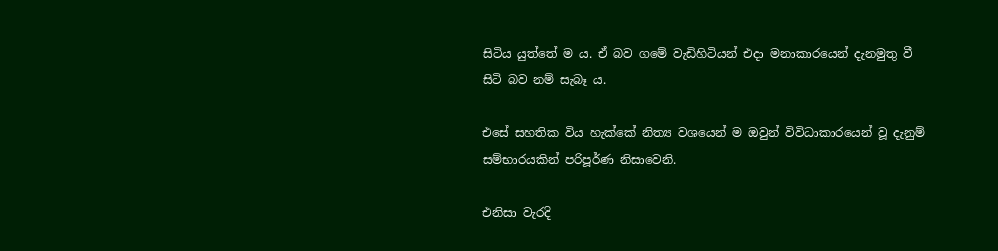සිටිය යුත්තේ ම ය. ඒ බව ගමේ වැඩිහිටියන් එදා මනාකාරයෙන් දැනමුතු වී සිටි බව නම් සැබෑ ය.

එසේ සහතික විය හැක්කේ නිත්‍ය වශයෙන් ම ඔවුන් විවිධාකාරයෙන් වූ දැනුම් සම්භාරයකින් පරිපූර්ණ නිසාවෙනි.

එනිසා වැරදි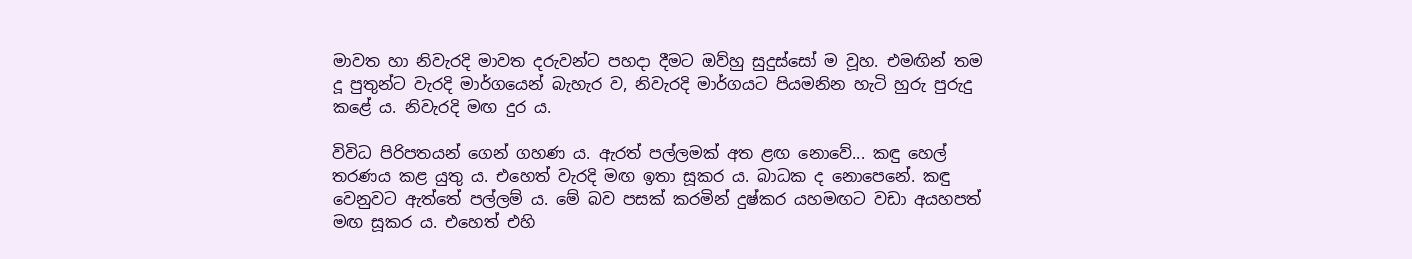මාවත හා නිවැරදි මාවත දරුවන්ට පහදා දීමට ඔව්හු සුදුස්සෝ ම වූහ. එමඟින් තම දූ පුතුන්ට වැරදි මාර්ගයෙන් බැහැර ව, නිවැරදි මාර්ගයට පියමනින හැටි හුරු පුරුදු කළේ ය. නිවැරදි මඟ දුර ය.

විවිධ පිරිපතයන් ගෙන් ගහණ ය. ඇරත් පල්ලමක් අත ළඟ නොවේ... කඳු හෙල් තරණය කළ යුතු ය. එහෙත් වැරදි මඟ ඉතා සූකර ය. බාධක ද නොපෙනේ. කඳු වෙනුවට ඇත්තේ පල්ලම් ය. මේ බව පසක් කරමින් දුෂ්කර යහමඟට වඩා අයහපත් මඟ සූකර ය. එහෙත් එහි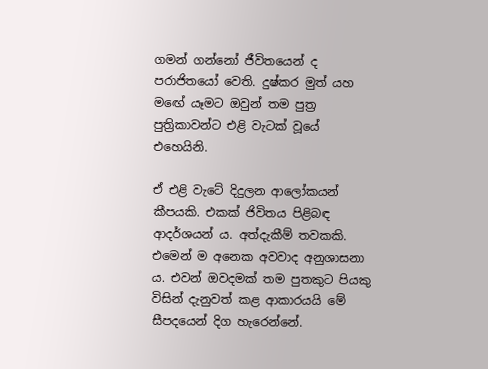ගමන් ගන්නෝ ජීවිතයෙන් ද පරාජිතයෝ වෙති. දුෂ්කර මුත් යහ මඟේ යෑමට ඔවුන් තම පුත්‍ර පුත්‍රිකාවන්ට එළි වැටක් වූයේ එහෙයිනි.

ඒ එළි වැටේ දිදුලන ආලෝකයන් කීපයකි. එකක් ජිවිතය පිළිබඳ ආදර්ශයන් ය. අත්දැකීම් තවකකි. එමෙන් ම අනෙක අවවාද අනුශාසනා ය. එවන් ඔවදමක් තම පුතකුට පියකු විසින් දැනුවත් කළ ආකාරයයි මේ සීපදයෙන් දිග හැරෙන්නේ.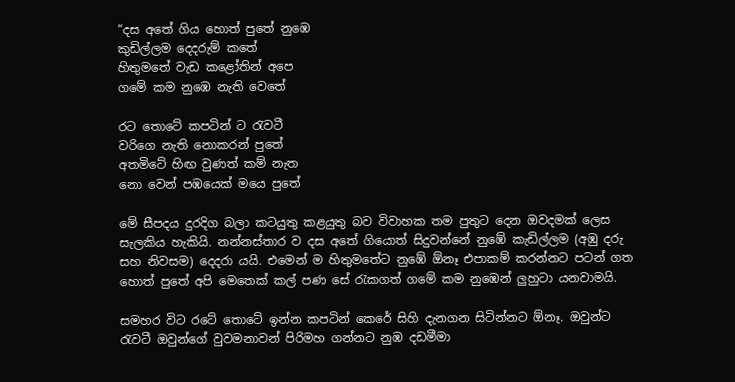“දස අතේ ගිය හොත් පුතේ නුඹෙ
කුඩිල්ලම දෙදරුම් කතේ
හිතුමතේ වැඩ කළෝතින් අපෙ
ගමේ කම නුඹෙ නැති වෙතේ

රට තොටේ කපටින් ට රැවටී
වරිගෙ නැති නොකරන් පුතේ
අතමිටේ හිඟ වුණත් කම් නැත
නො වෙන් පඹයෙක් මයෙ පුතේ

මේ සීපදය දුරදිග බලා කටයුතු කළයුතු බව විවාහක තම පුතුට දෙන ඔවදමක් ලෙස සැලකිය හැකියි. නන්නස්තාර ව දස අතේ ගියොත් සිදුවන්නේ නුඹේ කැඩිල්ලම (අඹු දරු සහ නිවසම) දෙදරා යයි. එමෙන් ම හිතුමතේට නුඹේ ඕනෑ එපාකම් කරන්නට පටන් ගත හොත් පුතේ අපි මෙතෙක් කල් පණ සේ රැකගත් ගමේ කම නුඹෙන් ලුහුටා යනවාමයි.

සමහර විට රටේ තොටේ ඉන්න කපටින් කෙරේ සිහි දැනගන සිටින්නට ඕනෑ. ඔවුන්ට රැවටී ඔවුන්ගේ වුවමනාවන් පිරිමහ ගන්නට නුඹ දඩමීමා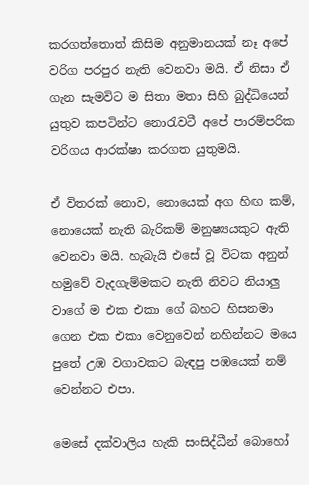කරගත්තොත් කිසිම අනුමානයක් නෑ අපේ වරිග පරපුර නැති වෙනවා මයි. ඒ නිසා ඒ ගැන සැමවිට ම සිතා මතා සිහි බුද්ධියෙන් යුතුව කපටින්ට නොරැවටී අපේ පාරම්පරික වරිගය ආරක්ෂා කරගත යුතුමයි.

ඒ විතරක් නොව, නොයෙක් අග හිඟ කම්, නොයෙක් නැති බැරිකම් මනුෂ්‍යයකුට ඇති වෙනවා මයි. හැබැයි එසේ වූ විටක අනුන් හමුවේ වැදගැම්මකට නැති නිවට නියාලු වාගේ ම එක එකා ගේ බහට හිසනමා ගෙන එක එකා වෙනුවෙන් නහින්නට මයෙ පුතේ උඹ වගාවකට බැඳපු පඹයෙක් නම් වෙන්නට එපා.

මෙසේ දක්වාලිය හැකි සංසිද්ධීන් බොහෝ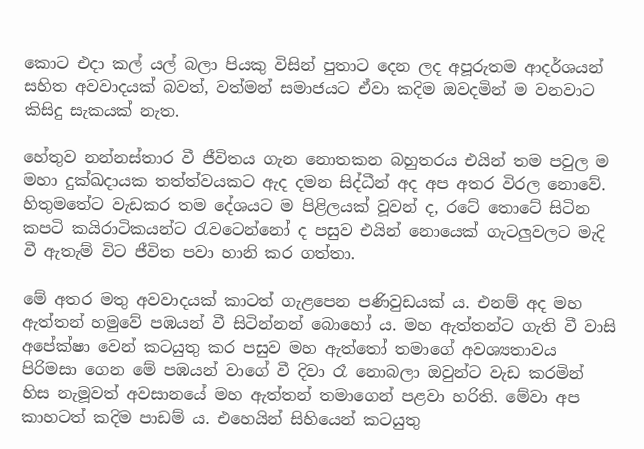කොට එදා කල් යල් බලා පියකු විසින් පුතාට දෙන ලද අපූරුතම ආදර්ශයන් සහිත අවවාදයක් බවත්, වත්මන් සමාජයට ඒවා කදිම ඔවදමින් ම වනවාට කිසිදු සැකයක් නැත.

හේතුව නන්නස්තාර වී ජීවිතය ගැන නොතකන බහුතරය එයින් තම පවුල ම මහා දුක්ඛදායක තත්ත්වයකට ඇද දමන සිද්ධීන් අද අප අතර විරල නොවේ. හිතුමතේට වැඩකර තම දේශයට ම පිළිලයක් වූවන් ද, රටේ තොටේ සිටින කපටි කයිරාටිකයන්ට රැවටෙන්නෝ ද පසුව එයින් නොයෙක් ගැටලුවලට මැදි වී ඇතැම් විට ජීවිත පවා හානි කර ගත්තා.

මේ අතර මතු අවවාදයක් කාටත් ගැළපෙන පණිවුඩයක් ය. එනම් අද මහ ඇත්තන් හමුවේ පඹයන් වී සිටින්නන් බොහෝ ය. මහ ඇත්තන්ට ගැති වී වාසි අපේක්ෂා වෙන් කටයුතු කර පසුව මහ ඇත්තෝ තමාගේ අවශ්‍යතාවය පිරිමසා ගෙන මේ පඹයන් වාගේ වී දිවා රෑ නොබලා ඔවුන්ට වැඩ කරමින් හිස නැමූවත් අවසානයේ මහ ඇත්තන් තමාගෙන් පළවා හරිති. මේවා අප කාහටත් කදිම පාඩම් ය. එහෙයින් සිහියෙන් කටයුතු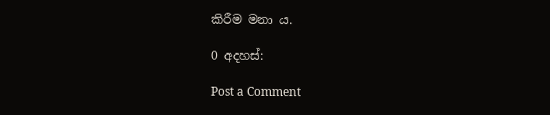කිරීම මනා ය.

0 අදහස්:

Post a Comment